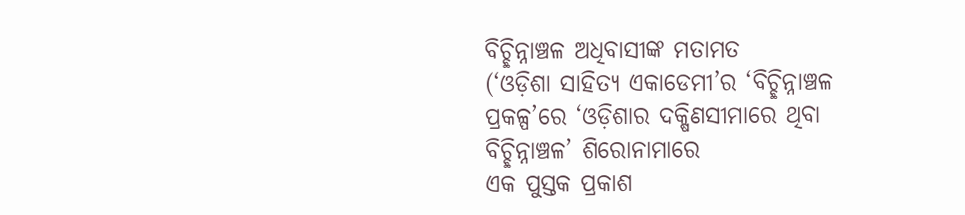ବିଚ୍ଛିନ୍ନାଞ୍ଚଳ ଅଧିବାସୀଙ୍କ ମତାମତ
(‘ଓଡ଼ିଶା ସାହିତ୍ୟ ଏକାଡେମୀ’ର ‘ବିଚ୍ଛିନ୍ନାଞ୍ଚଳ
ପ୍ରକଳ୍ପ’ରେ ‘ଓଡ଼ିଶାର ଦକ୍ଷିଣସୀମାରେ ଥିବା
ବିଚ୍ଛିନ୍ନାଞ୍ଚଳ’ ଶିରୋନାମାରେ
ଏକ ପୁସ୍ତକ ପ୍ରକାଶ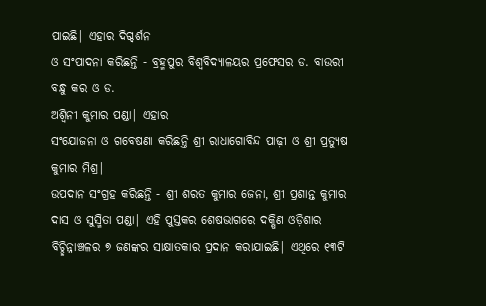ପାଇଛି| ଏହାର ଦିଗ୍ଦର୍ଶନ
ଓ ସଂପାଦନା କରିଛନ୍ତି - ବ୍ରହ୍ମପୁର ବିଶ୍ବବିଦ୍ୟାଳୟର ପ୍ରଫେସର ଡ. ବାଉରୀ ବନ୍ଧୁ କର ଓ ଡ.
ଅଶ୍ବିନୀ କୁମାର ପଣ୍ଡା| ଏହାର
ସଂଯୋଜନା ଓ ଗବେଷଣା କରିଛନ୍ତି ଶ୍ରୀ ରାଧାଗୋବିନ୍ଦ ପାଢ଼ୀ ଓ ଶ୍ରୀ ପ୍ରତ୍ୟୁଷ କୁମାର ମିଶ୍ର|
ଉପଦାନ ସଂଗ୍ରହ କରିଛନ୍ତି - ଶ୍ରୀ ଶରତ କୁମାର ଜେନା, ଶ୍ରୀ ପ୍ରଶାନ୍ତ କୁମାର ଦାସ ଓ ସୁସ୍ମିତା ପଣ୍ଡା| ଏହି ପୁସ୍ତକର ଶେଷଭାଗରେ ଦକ୍ଷିଣ ଓଡ଼ିଶାର
ବିଚ୍ଛିନ୍ନାଞ୍ଚଳର ୭ ଜଣଙ୍କର ସାକ୍ଷାତକାର ପ୍ରଦାନ କରାଯାଇଛି| ଏଥିରେ ୧୩ଟି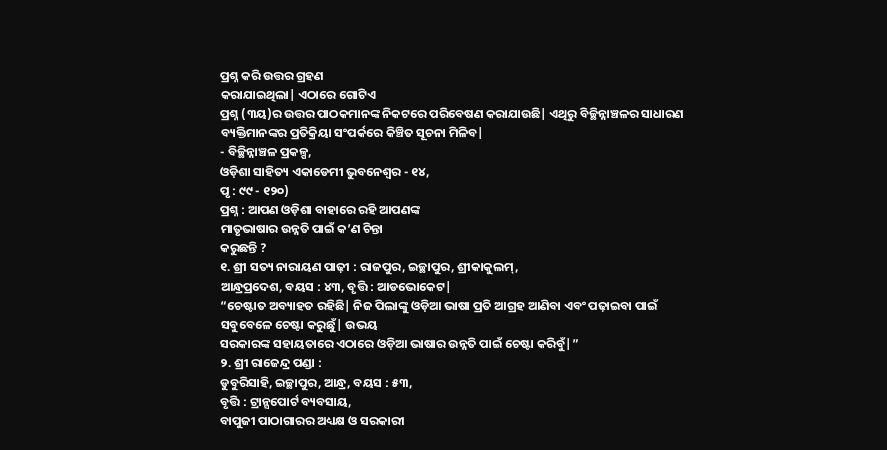ପ୍ରଶ୍ନ କରି ଉତ୍ତର ଗ୍ରହଣ
କରାଯାଇଥିଲା| ଏଠାରେ ଗୋଟିଏ
ପ୍ରଶ୍ନ (୩ୟ)ର ଉତ୍ତର ପାଠକମାନଙ୍କ ନିକଟରେ ପରିବେଷଣ କରାଯାଉଛି| ଏଥିରୁ ବିଚ୍ଛିନ୍ନାଞ୍ଚଳର ସାଧାରଣ
ବ୍ୟକ୍ତିମାନଙ୍କର ପ୍ରତିକ୍ରିୟା ସଂପର୍କରେ କିଞ୍ଚିତ ସୂଚନା ମିଳିବ|
- ବିଚ୍ଛିନ୍ନାଞ୍ଚଳ ପ୍ରକଳ୍ପ,
ଓଡ଼ିଶା ସାହିତ୍ୟ ଏକାଡେମୀ ଭୁବନେଶ୍ବର - ୧୪,
ପୃ : ୯୯ - ୧୨୦)
ପ୍ରଶ୍ନ : ଆପଣ ଓଡ଼ିଶା ବାହାରେ ରହି ଆପଣଙ୍କ
ମାତୃଭାଷାର ଉନ୍ନତି ପାଇଁ କ’ଣ ଚିନ୍ତା
କରୁଛନ୍ତି ?
୧. ଶ୍ରୀ ସତ୍ୟ ନାରାୟଣ ପାଢ଼ୀ : ରାଜପୁର, ଇଚ୍ଛାପୁର, ଶ୍ରୀକାକୁଲମ୍,
ଆନ୍ଧ୍ରପ୍ରଦେଶ, ବୟସ : ୪୩, ବୃତ୍ତି : ଆଡଭୋକେଟ|
“ଚେଷ୍ଟାତ ଅବ୍ୟାହତ ରହିଛି| ନିଜ ପିଲାଙ୍କୁ ଓଡ଼ିଆ ଭାଷା ପ୍ରତି ଆଗ୍ରହ ଆଣିବା ଏବଂ ପଢ଼ାଇବା ପାଇଁ
ସବୁବେଳେ ଚେଷ୍ଟା କରୁଛୁଁ| ଉଭୟ
ସରକାରଙ୍କ ସହାୟତାରେ ଏଠାରେ ଓଡ଼ିଆ ଭାଷାର ଉନ୍ନତି ପାଇଁ ଚେଷ୍ଟା କରିବୁଁ|”
୨. ଶ୍ରୀ ରାଜେନ୍ଦ୍ର ପଣ୍ଡା :
ଡୁବୁରିସାହି, ଇଚ୍ଛାପୁର, ଆନ୍ଧ୍ର, ବୟସ : ୫୩,
ବୃତ୍ତି : ଟ୍ରାନ୍ସପୋର୍ଟ ବ୍ୟବସାୟ,
ବାପୁଜୀ ପାଠାଗାରର ଅଧ୍ୟକ୍ଷ ଓ ସରକାରୀ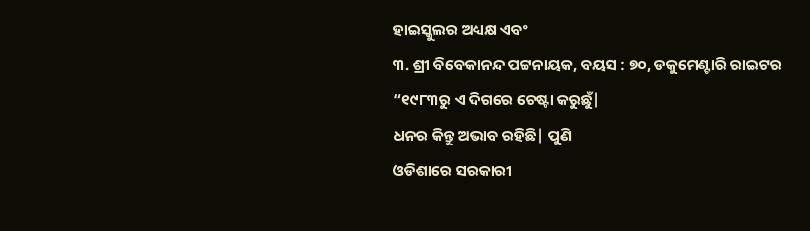ହାଇସ୍କୁଲର ଅଧ୍ୟକ୍ଷ ଏବଂ
୩. ଶ୍ରୀ ବିବେକାନନ୍ଦ ପଟ୍ଟନାୟକ, ବୟସ : ୭୦, ଡକୁମେଣ୍ଟାରି ରାଇଟର
“୧୯୮୩ରୁ ଏ ଦିଗରେ ଚେଷ୍ଟା କରୁଛୁଁ|
ଧନର କିନ୍ତୁ ଅଭାବ ରହିଛି| ପୁଣି
ଓଡିଶାରେ ସରକାରୀ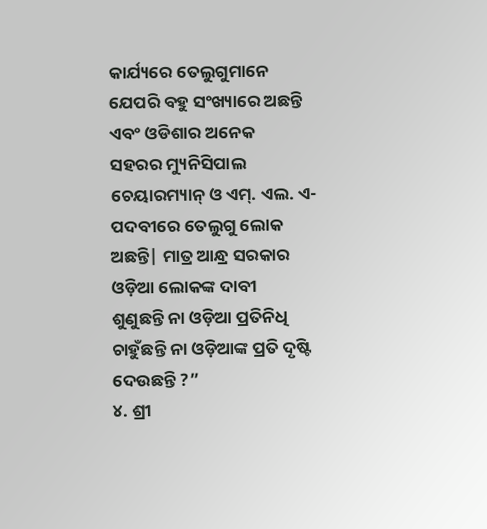କାର୍ଯ୍ୟରେ ତେଲୁଗୁମାନେ ଯେପରି ବହୁ ସଂଖ୍ୟାରେ ଅଛନ୍ତି ଏବଂ ଓଡିଶାର ଅନେକ
ସହରର ମ୍ୟୁନିସିପାଲ ଚେୟାରମ୍ୟାନ୍ ଓ ଏମ୍. ଏଲ. ଏ-ପଦବୀରେ ତେଲୁଗୁ ଲୋକ ଅଛନ୍ତି| ମାତ୍ର ଆନ୍ଧ୍ର ସରକାର ଓଡ଼ିଆ ଲୋକଙ୍କ ଦାବୀ
ଶୁଣୁଛନ୍ତି ନା ଓଡ଼ିଆ ପ୍ରତିନିଧି ଚାହୁଁଛନ୍ତି ନା ଓଡ଼ିଆଙ୍କ ପ୍ରତି ଦୃଷ୍ଟି ଦେଉଛନ୍ତି ?”
୪. ଶ୍ରୀ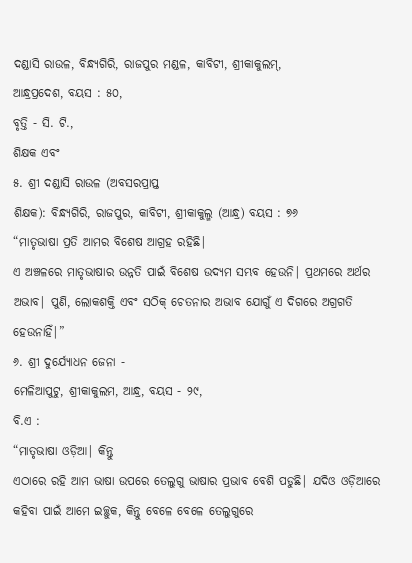ଦଣ୍ଡାସି ରାଉଳ, ବିନ୍ଧ୍ୟଗିରି, ରାଜପୁର ମଣ୍ଡଳ, କାବିଟୀ, ଶ୍ରୀକାକୁଲମ୍,
ଆନ୍ଧ୍ରପ୍ରଦେଶ, ବୟସ : ୫୦,
ବୃତ୍ତି - ସି. ଟି.,
ଶିକ୍ଷକ ଏବଂ
୫. ଶ୍ରୀ ଦଣ୍ଡାସି ରାଉଳ (ଅବସରପ୍ରାପ୍ତ
ଶିକ୍ଷକ): ବିନ୍ଧ୍ୟଗିରି, ରାଜପୁର, କାବିଟୀ, ଶ୍ରୀକାକୁଲ୍ମ (ଆନ୍ଧ୍ର) ବୟସ : ୭୬
“ମାତୃଭାଷା ପ୍ରତି ଆମର ବିଶେଷ ଆଗ୍ରହ ରହିଛି|
ଏ ଅଞ୍ଚଳରେ ମାତୃଭାଷାର ଉନ୍ନତି ପାଇଁ ବିଶେଷ ଉଦ୍ୟମ ସମ୍ଭବ ହେଉନି| ପ୍ରଥମରେ ଅର୍ଥର ଅଭାବ| ପୁଣି, ଲୋକଶକ୍ତି ଏବଂ ସଠିକ୍ ଚେତନାର ଅଭାବ ଯୋଗୁଁ ଏ ଦିଗରେ ଅଗ୍ରଗତି
ହେଉନାହିଁ|”
୬. ଶ୍ରୀ ଦୁର୍ଯ୍ୟୋଧନ ଜେନା -
ମେଳିଆପୁଟୁ, ଶ୍ରୀକାକୁଲମ, ଆନ୍ଧ୍ର, ବୟସ - ୨୯,
ବି.ଏ :
“ମାତୃଭାଷା ଓଡ଼ିଆ| କିନ୍ତୁ
ଏଠାରେ ରହି ଆମ ଭାଷା ଉପରେ ତେଲୁଗୁ ଭାଷାର ପ୍ରଭାବ ବେଶି ପଡୁଛି| ଯଦିଓ ଓଡ଼ିଆରେ କହିବା ପାଇଁ ଆମେ ଇଚ୍ଛୁକ, କିନ୍ତୁ ବେଳେ ବେଳେ ତେଲୁଗୁରେ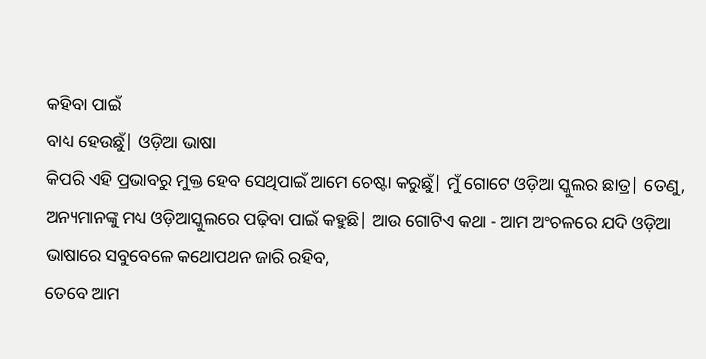କହିବା ପାଇଁ
ବାଧ୍ୟ ହେଉଛୁଁ| ଓଡ଼ିଆ ଭାଷା
କିପରି ଏହି ପ୍ରଭାବରୁ ମୁକ୍ତ ହେବ ସେଥିପାଇଁ ଆମେ ଚେଷ୍ଟା କରୁଛୁଁ| ମୁଁ ଗୋଟେ ଓଡ଼ିଆ ସ୍କୁଲର ଛାତ୍ର| ତେଣୁ, ଅନ୍ୟମାନଙ୍କୁ ମଧ୍ୟ ଓଡ଼ିଆସ୍କୁଲରେ ପଢ଼ିବା ପାଇଁ କହୁଛି| ଆଉ ଗୋଟିଏ କଥା - ଆମ ଅଂଚଳରେ ଯଦି ଓଡ଼ିଆ
ଭାଷାରେ ସବୁବେଳେ କଥୋପଥନ ଜାରି ରହିବ,
ତେବେ ଆମ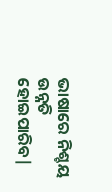ଭାଷାରେ ନିଶ୍ଚୟ ଉନ୍ନତି ହୋଇପାରିବ|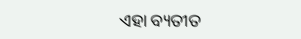ଏହା ବ୍ୟତୀତ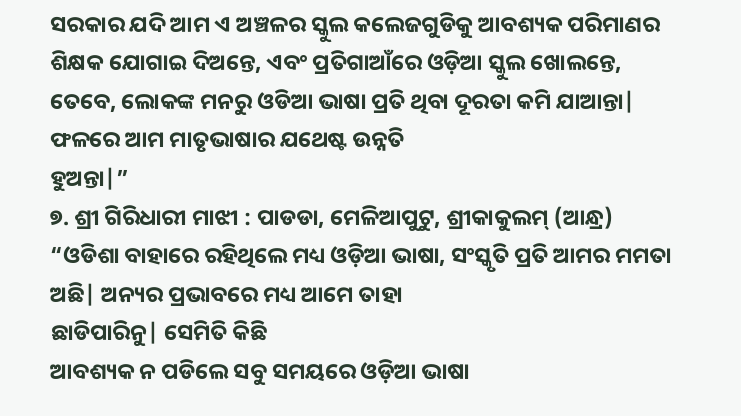ସରକାର ଯଦି ଆମ ଏ ଅଞ୍ଚଳର ସ୍କୁଲ କଲେଜଗୁଡିକୁ ଆବଶ୍ୟକ ପରିମାଣର ଶିକ୍ଷକ ଯୋଗାଇ ଦିଅନ୍ତେ, ଏବଂ ପ୍ରତିଗାଆଁରେ ଓଡ଼ିଆ ସ୍କୁଲ ଖୋଲନ୍ତେ, ତେବେ, ଲୋକଙ୍କ ମନରୁ ଓଡିଆ ଭାଷା ପ୍ରତି ଥିବା ଦୂରତା କମି ଯାଆନ୍ତା| ଫଳରେ ଆମ ମାତୃଭାଷାର ଯଥେଷ୍ଟ ଉନ୍ନତି
ହୁଅନ୍ତା|”
୭. ଶ୍ରୀ ଗିରିଧାରୀ ମାଝୀ : ପାଡଡା, ମେଳିଆପୁଟୁ, ଶ୍ରୀକାକୁଲମ୍ (ଆନ୍ଧ୍ର)
“ଓଡିଶା ବାହାରେ ରହିଥିଲେ ମଧ୍ୟ ଓଡ଼ିଆ ଭାଷା, ସଂସ୍କୃତି ପ୍ରତି ଆମର ମମତା ଅଛି| ଅନ୍ୟର ପ୍ରଭାବରେ ମଧ୍ୟ ଆମେ ତାହା
ଛାଡିପାରିନୁ| ସେମିତି କିଛି
ଆବଶ୍ୟକ ନ ପଡିଲେ ସବୁ ସମୟରେ ଓଡ଼ିଆ ଭାଷା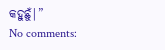କହୁଛୁଁ|”
No comments: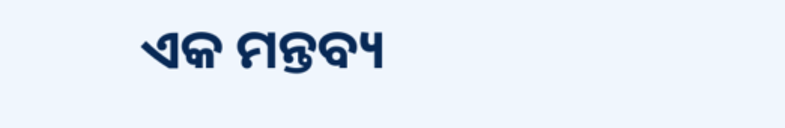ଏକ ମନ୍ତବ୍ୟ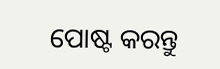ପୋଷ୍ଟ କରନ୍ତୁ